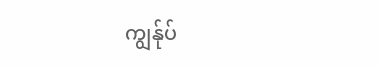ကျွန်ုပ်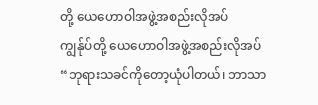တို့ ယေဟောဝါအဖွဲ့အစည်းလိုအပ်
ကျွန်ုပ်တို့ ယေဟောဝါအဖွဲ့အစည်းလိုအပ်
“ဘုရားသခင်ကိုတော့ယုံပါတယ်၊ ဘာသာ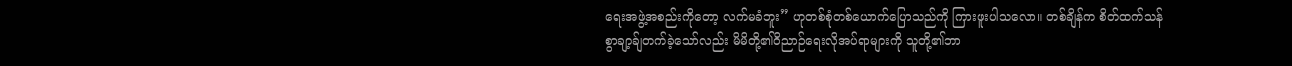ရေးအဖွဲ့အစည်းကိုတော့ လက်မခံဘူး” ဟုတစ်စုံတစ်ယောက်ပြောသည်ကို ကြားဖူးပါသလော။ တစ်ချိန်က စိတ်ထက်သန်စွာချာ့ခ်ျတက်ခဲ့သော်လည်း မိမိတို့၏ဝိညာဉ်ရေးလိုအပ်ရာများကို သူတို့၏ဘာ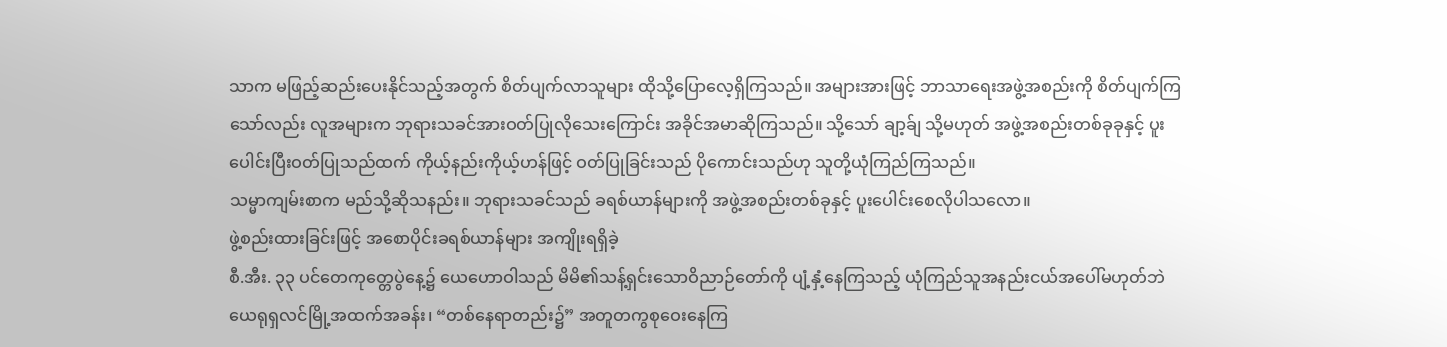သာက မဖြည့်ဆည်းပေးနိုင်သည့်အတွက် စိတ်ပျက်လာသူများ ထိုသို့ပြောလေ့ရှိကြသည်။ အများအားဖြင့် ဘာသာရေးအဖွဲ့အစည်းကို စိတ်ပျက်ကြသော်လည်း လူအများက ဘုရားသခင်အားဝတ်ပြုလိုသေးကြောင်း အခိုင်အမာဆိုကြသည်။ သို့သော် ချာ့ခ်ျ သို့မဟုတ် အဖွဲ့အစည်းတစ်ခုခုနှင့် ပူးပေါင်းပြီးဝတ်ပြုသည်ထက် ကိုယ့်နည်းကိုယ့်ဟန်ဖြင့် ဝတ်ပြုခြင်းသည် ပိုကောင်းသည်ဟု သူတို့ယုံကြည်ကြသည်။
သမ္မာကျမ်းစာက မည်သို့ဆိုသနည်း။ ဘုရားသခင်သည် ခရစ်ယာန်များကို အဖွဲ့အစည်းတစ်ခုနှင့် ပူးပေါင်းစေလိုပါသလော။
ဖွဲ့စည်းထားခြင်းဖြင့် အစောပိုင်းခရစ်ယာန်များ အကျိုးရရှိခဲ့
စီ.အီး. ၃၃ ပင်တေကုတ္တေပွဲနေ့၌ ယေဟောဝါသည် မိမိ၏သန့်ရှင်းသောဝိညာဉ်တော်ကို ပျံ့နှံ့နေကြသည့် ယုံကြည်သူအနည်းငယ်အပေါ်မဟုတ်ဘဲ ယေရုရှလင်မြို့အထက်အခန်း၊ “တစ်နေရာတည်း၌” အတူတကွစုဝေးနေကြ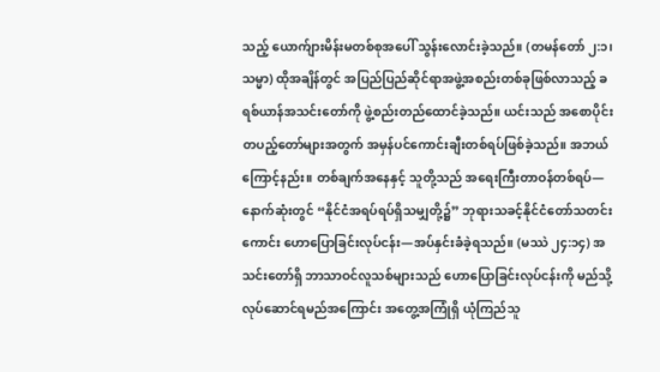သည့် ယောက်ျားမိန်းမတစ်စုအပေါ် သွန်းလောင်းခဲ့သည်။ (တမန်တော် ၂:၁၊ သမ္မာ) ထိုအချိန်တွင် အပြည်ပြည်ဆိုင်ရာအဖွဲ့အစည်းတစ်ခုဖြစ်လာသည့် ခရစ်ယာန်အသင်းတော်ကို ဖွဲ့စည်းတည်ထောင်ခဲ့သည်။ ယင်းသည် အစောပိုင်းတပည့်တော်များအတွက် အမှန်ပင်ကောင်းချီးတစ်ရပ်ဖြစ်ခဲ့သည်။ အဘယ်ကြောင့်နည်း။ တစ်ချက်အနေနှင့် သူတို့သည် အရေးကြီးတာဝန်တစ်ရပ်—နောက်ဆုံးတွင် “နိုင်ငံအရပ်ရပ်ရှိသမျှတို့၌” ဘုရားသခင့်နိုင်ငံတော်သတင်းကောင်း ဟောပြောခြင်းလုပ်ငန်း—အပ်နှင်းခံခဲ့ရသည်။ (မဿဲ ၂၄:၁၄) အသင်းတော်ရှိ ဘာသာဝင်လူသစ်များသည် ဟောပြောခြင်းလုပ်ငန်းကို မည်သို့လုပ်ဆောင်ရမည်အကြောင်း အတွေ့အကြုံရှိ ယုံကြည်သူ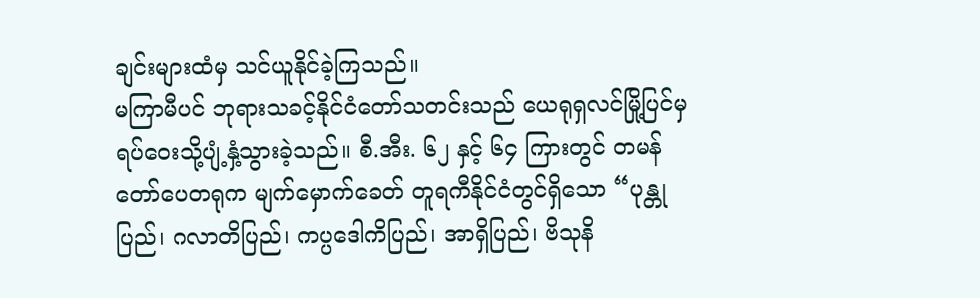ချင်းများထံမှ သင်ယူနိုင်ခဲ့ကြသည်။
မကြာမီပင် ဘုရားသခင့်နိုင်ငံတော်သတင်းသည် ယေရုရှလင်မြို့ပြင်မှ ရပ်ဝေးသို့ပျံ့နှံ့သွားခဲ့သည်။ စီ.အီး. ၆၂ နှင့် ၆၄ ကြားတွင် တမန်တော်ပေတရုက မျက်မှောက်ခေတ် တူရကီနိုင်ငံတွင်ရှိသော “ပုန္တုပြည်၊ ဂလာတိပြည်၊ ကပ္ပဒေါကိပြည်၊ အာရှိပြည်၊ ဗိသုနိ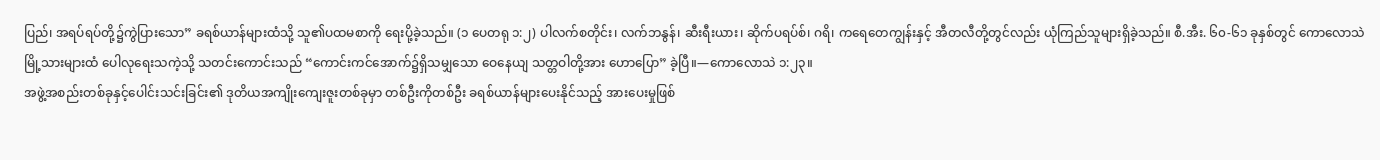ပြည်၊ အရပ်ရပ်တို့၌ကွဲပြားသော” ခရစ်ယာန်များထံသို့ သူ၏ပထမစာကို ရေးပို့ခဲ့သည်။ (၁ ပေတရု ၁:၂) ပါလက်စတိုင်း၊ လက်ဘနွန်၊ ဆီးရီးယား၊ ဆိုက်ပရပ်စ်၊ ဂရိ၊ ကရေတေကျွန်းနှင့် အီတလီတို့တွင်လည်း ယုံကြည်သူများရှိခဲ့သည်။ စီ.အီး. ၆၀-၆၁ ခုနှစ်တွင် ကောလောသဲမြို့သားများထံ ပေါလုရေးသကဲ့သို့ သတင်းကောင်းသည် “ကောင်းကင်အောက်၌ရှိသမျှသော ဝေနေယျ သတ္တဝါတို့အား ဟောပြော” ခဲ့ပြီ။—ကောလောသဲ ၁:၂၃။
အဖွဲ့အစည်းတစ်ခုနှင့်ပေါင်းသင်းခြင်း၏ ဒုတိယအကျိုးကျေးဇူးတစ်ခုမှာ တစ်ဦးကိုတစ်ဦး ခရစ်ယာန်များပေးနိုင်သည့် အားပေးမှုဖြစ်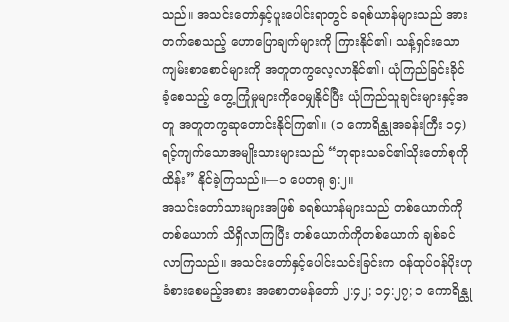သည်။ အသင်းတော်နှင့်ပူးပေါင်းရာတွင် ခရစ်ယာန်များသည် အားတက်စေသည့် ဟောပြောချက်များကို ကြားနိုင်၏၊ သန့်ရှင်းသောကျမ်းစာစောင်များကို အတူတကွလေ့လာနိုင်၏၊ ယုံကြည်ခြင်းခိုင်ခံ့စေသည့် တွေ့ကြုံမှုများကိုဝေမျှနိုင်ပြီး ယုံကြည်သူချင်းများနှင့်အတူ အတူတကွဆုတောင်းနိုင်ကြ၏။ (၁ ကောရိန္သုအခန်းကြီး ၁၄) ရင့်ကျက်သောအမျိုးသားများသည် “ဘုရားသခင်၏သိုးတော်စုကိုထိန်း” နိုင်ခဲ့ကြသည်။—၁ ပေတရု ၅:၂။
အသင်းတော်သားများအဖြစ် ခရစ်ယာန်များသည် တစ်ယောက်ကိုတစ်ယောက် သိရှိလာကြပြီး တစ်ယောက်ကိုတစ်ယောက် ချစ်ခင်လာကြသည်။ အသင်းတော်နှင့်ပေါင်းသင်းခြင်းက ဝန်ထုပ်ဝန်ပိုးဟုခံစားစေမည့်အစား အစောတမန်တော် ၂:၄၂; ၁၄:၂၇; ၁ ကောရိန္သု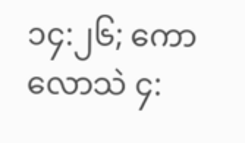၁၄:၂၆; ကောလောသဲ ၄: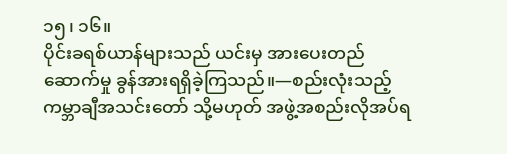၁၅၊ ၁၆။
ပိုင်းခရစ်ယာန်များသည် ယင်းမှ အားပေးတည်ဆောက်မှု ခွန်အားရရှိခဲ့ကြသည်။—စည်းလုံးသည့်ကမ္ဘာချီအသင်းတော် သို့မဟုတ် အဖွဲ့အစည်းလိုအပ်ရ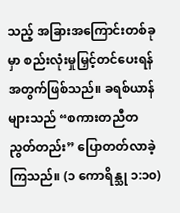သည့် အခြားအကြောင်းတစ်ခုမှာ စည်းလုံးမှုမြှင့်တင်ပေးရန်အတွက်ဖြစ်သည်။ ခရစ်ယာန်များသည် “စကားတညီတညွတ်တည်း” ပြောတတ်လာခဲ့ကြသည်။ (၁ ကောရိန္သု ၁:၁၀)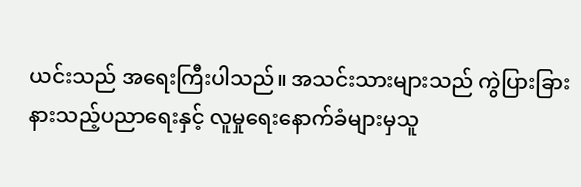ယင်းသည် အရေးကြီးပါသည်။ အသင်းသားများသည် ကွဲပြားခြားနားသည့်ပညာရေးနှင့် လူမှုရေးနောက်ခံများမှသူ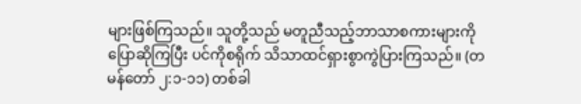များဖြစ်ကြသည်။ သူတို့သည် မတူညီသည့်ဘာသာစကားများကိုပြောဆိုကြပြီး ပင်ကိုစရိုက် သိသာထင်ရှားစွာကွဲပြားကြသည်။ (တမန်တော် ၂:၁-၁၁) တစ်ခါ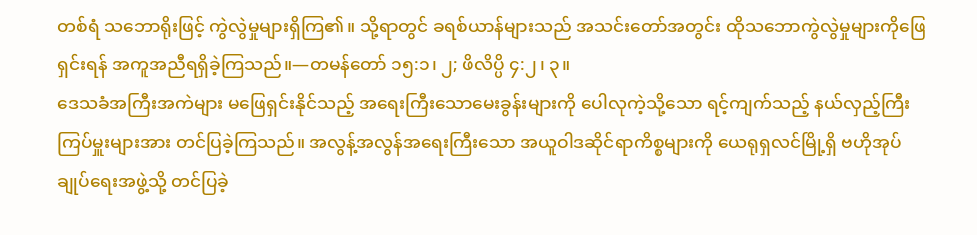တစ်ရံ သဘောရိုးဖြင့် ကွဲလွဲမှုများရှိကြ၏။ သို့ရာတွင် ခရစ်ယာန်များသည် အသင်းတော်အတွင်း ထိုသဘောကွဲလွဲမှုများကိုဖြေရှင်းရန် အကူအညီရရှိခဲ့ကြသည်။—တမန်တော် ၁၅:၁၊ ၂; ဖိလိပ္ပိ ၄:၂၊ ၃။
ဒေသခံအကြီးအကဲများ မဖြေရှင်းနိုင်သည့် အရေးကြီးသောမေးခွန်းများကို ပေါလုကဲ့သို့သော ရင့်ကျက်သည့် နယ်လှည့်ကြီးကြပ်မှူးများအား တင်ပြခဲ့ကြသည်။ အလွန့်အလွန်အရေးကြီးသော အယူဝါဒဆိုင်ရာကိစ္စများကို ယေရုရှလင်မြို့ရှိ ဗဟိုအုပ်ချုပ်ရေးအဖွဲ့သို့ တင်ပြခဲ့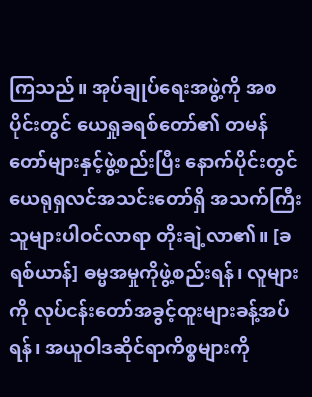ကြသည်။ အုပ်ချုပ်ရေးအဖွဲ့ကို အစပိုင်းတွင် ယေရှုခရစ်တော်၏ တမန်တော်များနှင့်ဖွဲ့စည်းပြီး နောက်ပိုင်းတွင် ယေရုရှလင်အသင်းတော်ရှိ အသက်ကြီးသူများပါဝင်လာရာ တိုးချဲ့လာ၏။ [ခရစ်ယာန်] ဓမ္မအမှုကိုဖွဲ့စည်းရန်၊ လူများကို လုပ်ငန်းတော်အခွင့်ထူးများခန့်အပ်ရန်၊ အယူဝါဒဆိုင်ရာကိစ္စများကို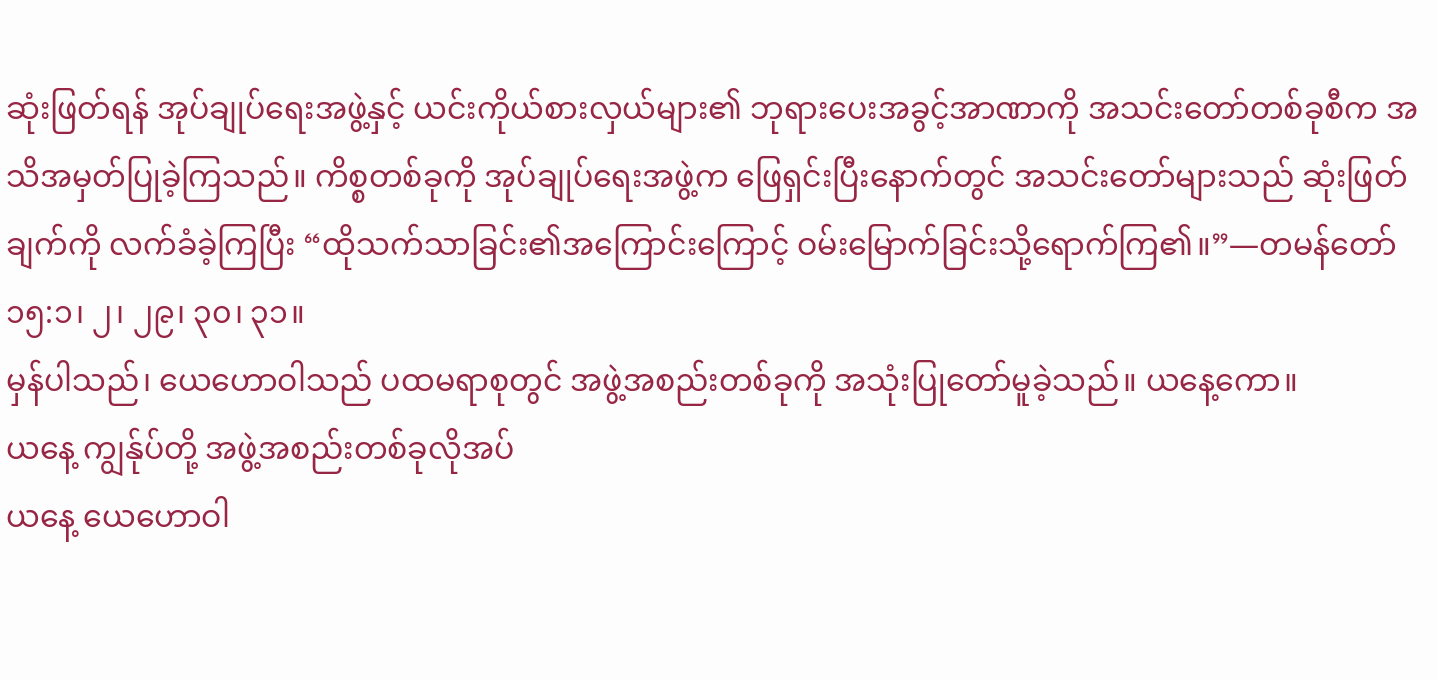ဆုံးဖြတ်ရန် အုပ်ချုပ်ရေးအဖွဲ့နှင့် ယင်းကိုယ်စားလှယ်များ၏ ဘုရားပေးအခွင့်အာဏာကို အသင်းတော်တစ်ခုစီက အသိအမှတ်ပြုခဲ့ကြသည်။ ကိစ္စတစ်ခုကို အုပ်ချုပ်ရေးအဖွဲ့က ဖြေရှင်းပြီးနောက်တွင် အသင်းတော်များသည် ဆုံးဖြတ်ချက်ကို လက်ခံခဲ့ကြပြီး “ထိုသက်သာခြင်း၏အကြောင်းကြောင့် ဝမ်းမြောက်ခြင်းသို့ရောက်ကြ၏။”—တမန်တော် ၁၅:၁၊ ၂၊ ၂၉၊ ၃၀၊ ၃၁။
မှန်ပါသည်၊ ယေဟောဝါသည် ပထမရာစုတွင် အဖွဲ့အစည်းတစ်ခုကို အသုံးပြုတော်မူခဲ့သည်။ ယနေ့ကော။
ယနေ့ ကျွန်ုပ်တို့ အဖွဲ့အစည်းတစ်ခုလိုအပ်
ယနေ့ ယေဟောဝါ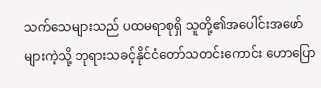သက်သေများသည် ပထမရာစုရှိ သူတို့၏အပေါင်းအဖော်များကဲ့သို့ ဘုရားသခင့်နိုင်ငံတော်သတင်းကောင်း ဟောပြော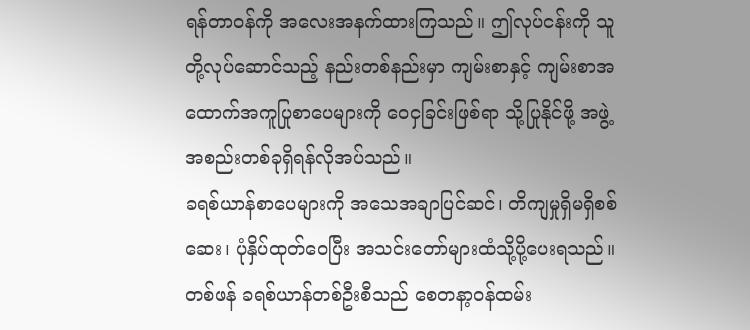ရန်တာဝန်ကို အလေးအနက်ထားကြသည်။ ဤလုပ်ငန်းကို သူတို့လုပ်ဆောင်သည့် နည်းတစ်နည်းမှာ ကျမ်းစာနှင့် ကျမ်းစာအထောက်အကူပြုစာပေများကို ဝေငှခြင်းဖြစ်ရာ သို့ပြုနိုင်ဖို့ အဖွဲ့အစည်းတစ်ခုရှိရန်လိုအပ်သည်။
ခရစ်ယာန်စာပေများကို အသေအချာပြင်ဆင်၊ တိကျမှုရှိမရှိစစ်ဆေး၊ ပုံနှိပ်ထုတ်ဝေပြီး အသင်းတော်များထံသို့ပို့ပေးရသည်။ တစ်ဖန် ခရစ်ယာန်တစ်ဦးစီသည် စေတနာ့ဝန်ထမ်း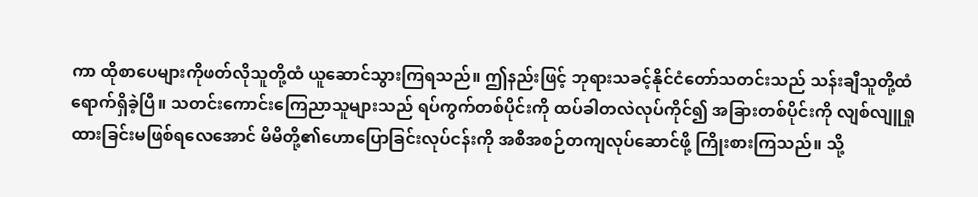ကာ ထိုစာပေများကိုဖတ်လိုသူတို့ထံ ယူဆောင်သွားကြရသည်။ ဤနည်းဖြင့် ဘုရားသခင့်နိုင်ငံတော်သတင်းသည် သန်းချီသူတို့ထံ ရောက်ရှိခဲ့ပြီ။ သတင်းကောင်းကြေညာသူများသည် ရပ်ကွက်တစ်ပိုင်းကို ထပ်ခါတလဲလုပ်ကိုင်၍ အခြားတစ်ပိုင်းကို လျစ်လျူရှုထားခြင်းမဖြစ်ရလေအောင် မိမိတို့၏ဟောပြောခြင်းလုပ်ငန်းကို အစီအစဉ်တကျလုပ်ဆောင်ဖို့ ကြိုးစားကြသည်။ သို့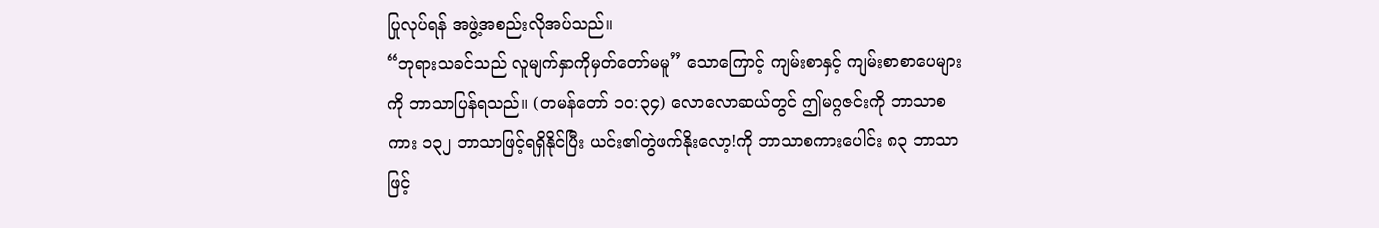ပြုလုပ်ရန် အဖွဲ့အစည်းလိုအပ်သည်။
“ဘုရားသခင်သည် လူမျက်နှာကိုမှတ်တော်မမူ” သောကြောင့် ကျမ်းစာနှင့် ကျမ်းစာစာပေများကို ဘာသာပြန်ရသည်။ (တမန်တော် ၁၀:၃၄) လောလောဆယ်တွင် ဤမဂ္ဂဇင်းကို ဘာသာစကား ၁၃၂ ဘာသာဖြင့်ရရှိနိုင်ပြီး ယင်း၏တွဲဖက်နိုးလော့!ကို ဘာသာစကားပေါင်း ၈၃ ဘာသာ ဖြင့်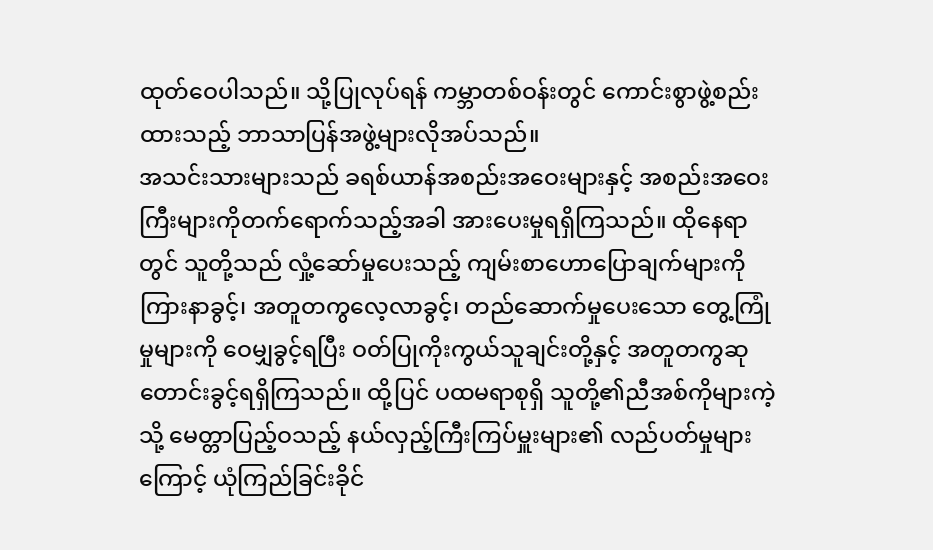ထုတ်ဝေပါသည်။ သို့ပြုလုပ်ရန် ကမ္ဘာတစ်ဝန်းတွင် ကောင်းစွာဖွဲ့စည်းထားသည့် ဘာသာပြန်အဖွဲ့များလိုအပ်သည်။
အသင်းသားများသည် ခရစ်ယာန်အစည်းအဝေးများနှင့် အစည်းအဝေးကြီးများကိုတက်ရောက်သည့်အခါ အားပေးမှုရရှိကြသည်။ ထိုနေရာတွင် သူတို့သည် လှုံ့ဆော်မှုပေးသည့် ကျမ်းစာဟောပြောချက်များကိုကြားနာခွင့်၊ အတူတကွလေ့လာခွင့်၊ တည်ဆောက်မှုပေးသော တွေ့ကြုံမှုများကို ဝေမျှခွင့်ရပြီး ဝတ်ပြုကိုးကွယ်သူချင်းတို့နှင့် အတူတကွဆုတောင်းခွင့်ရရှိကြသည်။ ထို့ပြင် ပထမရာစုရှိ သူတို့၏ညီအစ်ကိုများကဲ့သို့ မေတ္တာပြည့်ဝသည့် နယ်လှည့်ကြီးကြပ်မှူးများ၏ လည်ပတ်မှုများကြောင့် ယုံကြည်ခြင်းခိုင်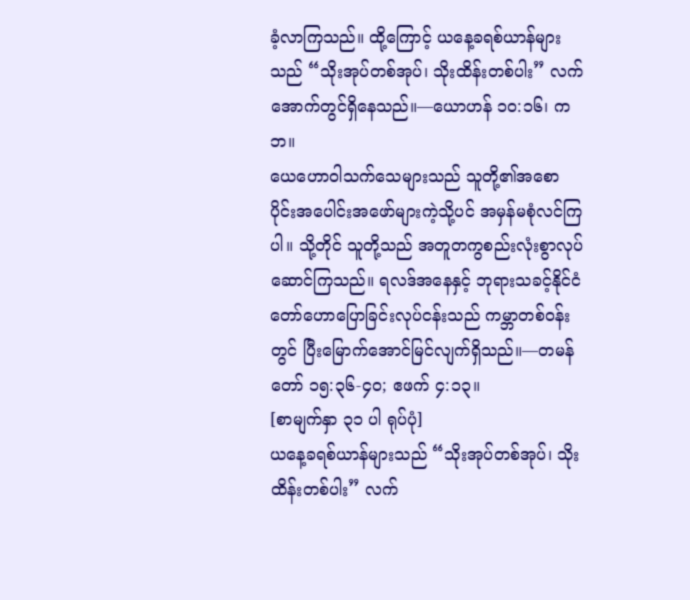ခံ့လာကြသည်။ ထို့ကြောင့် ယနေ့ခရစ်ယာန်များသည် “သိုးအုပ်တစ်အုပ်၊ သိုးထိန်းတစ်ပါး” လက်အောက်တွင်ရှိနေသည်။—ယောဟန် ၁၀:၁၆၊ ကဘ။
ယေဟောဝါသက်သေများသည် သူတို့၏အစောပိုင်းအပေါင်းအဖော်များကဲ့သို့ပင် အမှန်မစုံလင်ကြပါ။ သို့တိုင် သူတို့သည် အတူတကွစည်းလုံးစွာလုပ်ဆောင်ကြသည်။ ရလဒ်အနေနှင့် ဘုရားသခင့်နိုင်ငံတော်ဟောပြောခြင်းလုပ်ငန်းသည် ကမ္ဘာတစ်ဝန်းတွင် ပြီးမြောက်အောင်မြင်လျက်ရှိသည်။—တမန်တော် ၁၅:၃၆-၄၀; ဧဖက် ၄:၁၃။
[စာမျက်နှာ ၃၁ ပါ ရုပ်ပုံ]
ယနေ့ခရစ်ယာန်များသည် “သိုးအုပ်တစ်အုပ်၊ သိုးထိန်းတစ်ပါး” လက်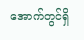အောက်တွင်ရှိ